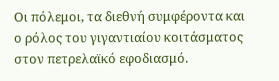Οι πόλεμοι, τα διεθνή συμφέροντα και ο ρόλος του γιγαντιαίου κοιτάσματος στον πετρελαϊκό εφοδιασμό.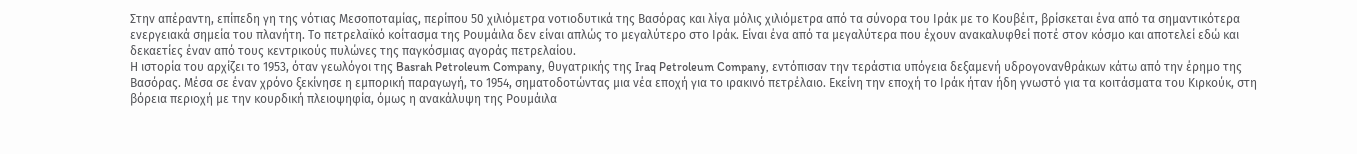Στην απέραντη, επίπεδη γη της νότιας Μεσοποταμίας, περίπου 50 χιλιόμετρα νοτιοδυτικά της Βασόρας και λίγα μόλις χιλιόμετρα από τα σύνορα του Ιράκ με το Κουβέιτ, βρίσκεται ένα από τα σημαντικότερα ενεργειακά σημεία του πλανήτη. Το πετρελαϊκό κοίτασμα της Ρουμάιλα δεν είναι απλώς το μεγαλύτερο στο Ιράκ. Είναι ένα από τα μεγαλύτερα που έχουν ανακαλυφθεί ποτέ στον κόσμο και αποτελεί εδώ και δεκαετίες έναν από τους κεντρικούς πυλώνες της παγκόσμιας αγοράς πετρελαίου.
Η ιστορία του αρχίζει το 1953, όταν γεωλόγοι της Basrah Petroleum Company, θυγατρικής της Iraq Petroleum Company, εντόπισαν την τεράστια υπόγεια δεξαμενή υδρογονανθράκων κάτω από την έρημο της Βασόρας. Μέσα σε έναν χρόνο ξεκίνησε η εμπορική παραγωγή, το 1954, σηματοδοτώντας μια νέα εποχή για το ιρακινό πετρέλαιο. Εκείνη την εποχή το Ιράκ ήταν ήδη γνωστό για τα κοιτάσματα του Κιρκούκ, στη βόρεια περιοχή με την κουρδική πλειοψηφία, όμως η ανακάλυψη της Ρουμάιλα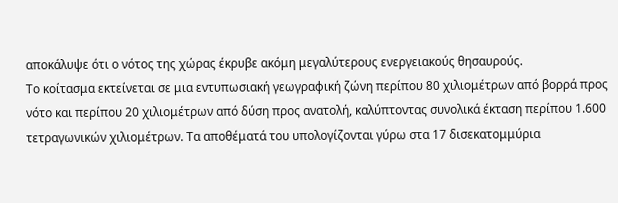αποκάλυψε ότι ο νότος της χώρας έκρυβε ακόμη μεγαλύτερους ενεργειακούς θησαυρούς.
Το κοίτασμα εκτείνεται σε μια εντυπωσιακή γεωγραφική ζώνη περίπου 80 χιλιομέτρων από βορρά προς νότο και περίπου 20 χιλιομέτρων από δύση προς ανατολή, καλύπτοντας συνολικά έκταση περίπου 1.600 τετραγωνικών χιλιομέτρων. Τα αποθέματά του υπολογίζονται γύρω στα 17 δισεκατομμύρια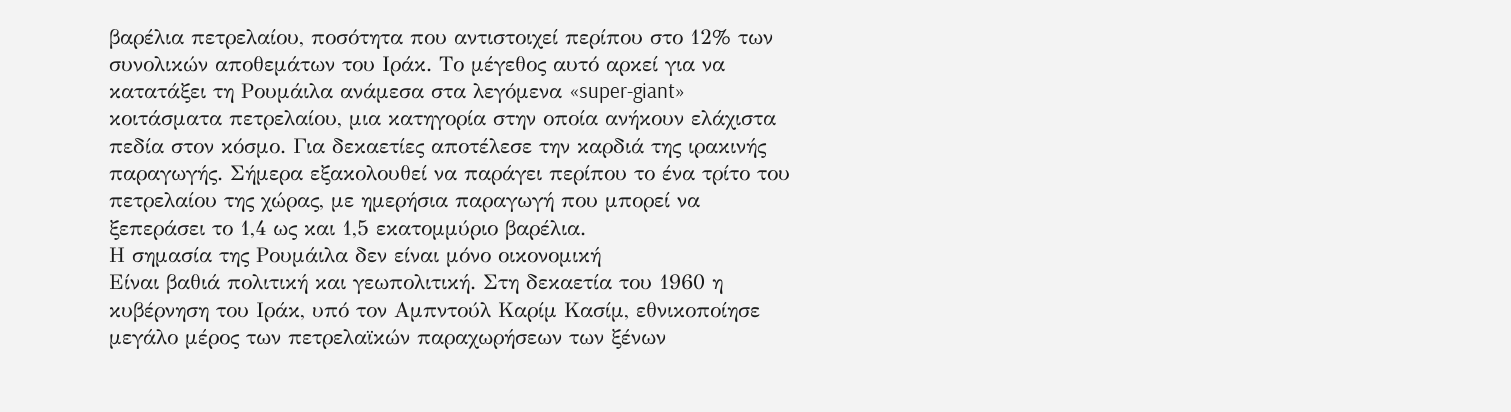βαρέλια πετρελαίου, ποσότητα που αντιστοιχεί περίπου στο 12% των συνολικών αποθεμάτων του Ιράκ. Το μέγεθος αυτό αρκεί για να κατατάξει τη Ρουμάιλα ανάμεσα στα λεγόμενα «super-giant» κοιτάσματα πετρελαίου, μια κατηγορία στην οποία ανήκουν ελάχιστα πεδία στον κόσμο. Για δεκαετίες αποτέλεσε την καρδιά της ιρακινής παραγωγής. Σήμερα εξακολουθεί να παράγει περίπου το ένα τρίτο του πετρελαίου της χώρας, με ημερήσια παραγωγή που μπορεί να ξεπεράσει το 1,4 ως και 1,5 εκατομμύριο βαρέλια.
Η σημασία της Ρουμάιλα δεν είναι μόνο οικονομική
Είναι βαθιά πολιτική και γεωπολιτική. Στη δεκαετία του 1960 η κυβέρνηση του Ιράκ, υπό τον Αμπντούλ Καρίμ Κασίμ, εθνικοποίησε μεγάλο μέρος των πετρελαϊκών παραχωρήσεων των ξένων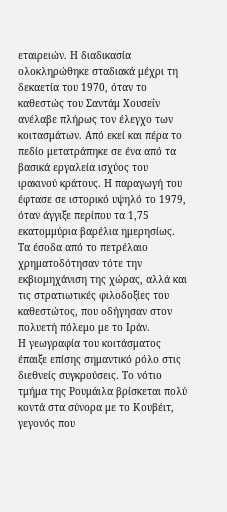εταιρειών. Η διαδικασία ολοκληρώθηκε σταδιακά μέχρι τη δεκαετία του 1970, όταν το καθεστώς του Σαντάμ Χουσεΐν ανέλαβε πλήρως τον έλεγχο των κοιτασμάτων. Από εκεί και πέρα το πεδίο μετατράπηκε σε ένα από τα βασικά εργαλεία ισχύος του ιρακινού κράτους. Η παραγωγή του έφτασε σε ιστορικό υψηλό το 1979, όταν άγγιξε περίπου τα 1,75 εκατομμύρια βαρέλια ημερησίως. Τα έσοδα από το πετρέλαιο χρηματοδότησαν τότε την εκβιομηχάνιση της χώρας, αλλά και τις στρατιωτικές φιλοδοξίες του καθεστώτος, που οδήγησαν στον πολυετή πόλεμο με το Ιράν.
Η γεωγραφία του κοιτάσματος έπαιξε επίσης σημαντικό ρόλο στις διεθνείς συγκρούσεις. Το νότιο τμήμα της Ρουμάιλα βρίσκεται πολύ κοντά στα σύνορα με το Κουβέιτ, γεγονός που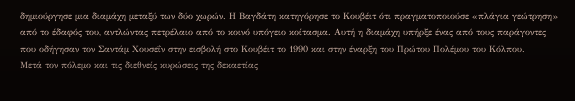δημιούργησε μια διαμάχη μεταξύ των δύο χωρών. Η Βαγδάτη κατηγόρησε το Κουβέιτ ότι πραγματοποιούσε «πλάγια γεώτρηση» από το έδαφός του, αντλώντας πετρέλαιο από το κοινό υπόγειο κοίτασμα. Αυτή η διαμάχη υπήρξε ένας από τους παράγοντες που οδήγησαν τον Σαντάμ Χουσεΐν στην εισβολή στο Κουβέιτ το 1990 και στην έναρξη του Πρώτου Πολέμου του Κόλπου.
Μετά τον πόλεμο και τις διεθνείς κυρώσεις της δεκαετίας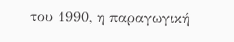του 1990, η παραγωγική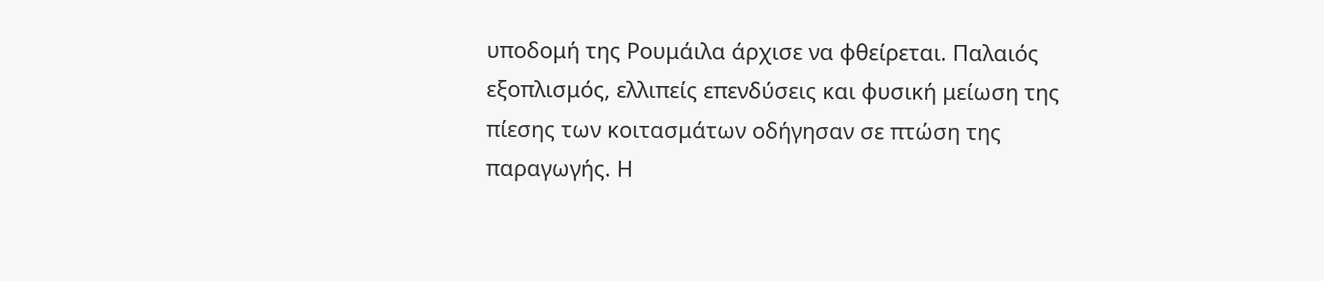υποδομή της Ρουμάιλα άρχισε να φθείρεται. Παλαιός εξοπλισμός, ελλιπείς επενδύσεις και φυσική μείωση της πίεσης των κοιτασμάτων οδήγησαν σε πτώση της παραγωγής. Η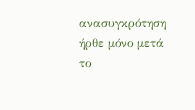ανασυγκρότηση ήρθε μόνο μετά το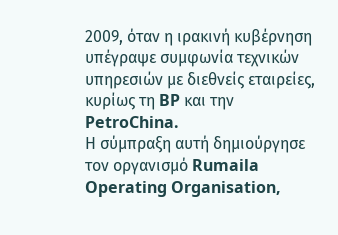2009, όταν η ιρακινή κυβέρνηση υπέγραψε συμφωνία τεχνικών υπηρεσιών με διεθνείς εταιρείες, κυρίως τη BP και την PetroChina.
Η σύμπραξη αυτή δημιούργησε τον οργανισμό Rumaila Operating Organisation,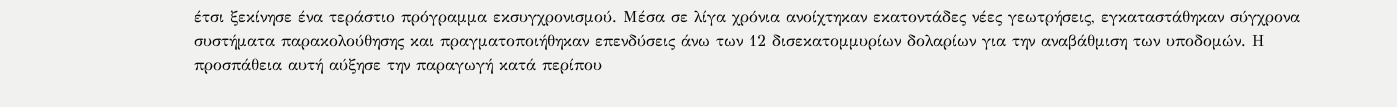έτσι ξεκίνησε ένα τεράστιο πρόγραμμα εκσυγχρονισμού. Μέσα σε λίγα χρόνια ανοίχτηκαν εκατοντάδες νέες γεωτρήσεις, εγκαταστάθηκαν σύγχρονα συστήματα παρακολούθησης και πραγματοποιήθηκαν επενδύσεις άνω των 12 δισεκατομμυρίων δολαρίων για την αναβάθμιση των υποδομών. Η προσπάθεια αυτή αύξησε την παραγωγή κατά περίπου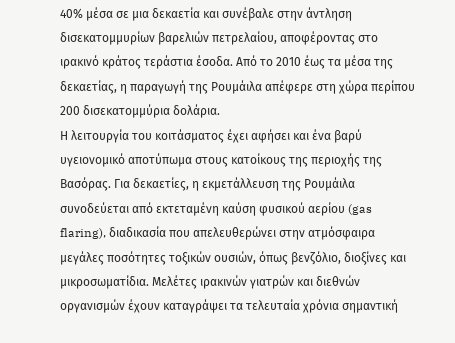40% μέσα σε μια δεκαετία και συνέβαλε στην άντληση δισεκατομμυρίων βαρελιών πετρελαίου, αποφέροντας στο ιρακινό κράτος τεράστια έσοδα. Από το 2010 έως τα μέσα της δεκαετίας, η παραγωγή της Ρουμάιλα απέφερε στη χώρα περίπου 200 δισεκατομμύρια δολάρια.
Η λειτουργία του κοιτάσματος έχει αφήσει και ένα βαρύ υγειονομικό αποτύπωμα στους κατοίκους της περιοχής της Βασόρας. Για δεκαετίες, η εκμετάλλευση της Ρουμάιλα συνοδεύεται από εκτεταμένη καύση φυσικού αερίου (gas flaring), διαδικασία που απελευθερώνει στην ατμόσφαιρα μεγάλες ποσότητες τοξικών ουσιών, όπως βενζόλιο, διοξίνες και μικροσωματίδια. Μελέτες ιρακινών γιατρών και διεθνών οργανισμών έχουν καταγράψει τα τελευταία χρόνια σημαντική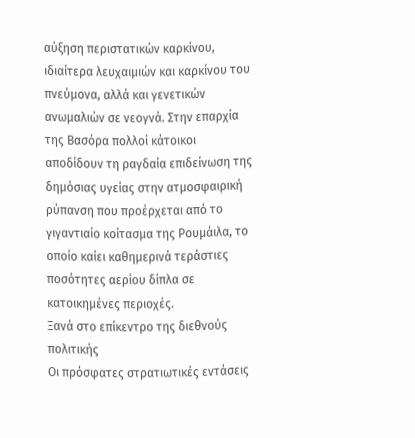αύξηση περιστατικών καρκίνου, ιδιαίτερα λευχαιμιών και καρκίνου του πνεύμονα, αλλά και γενετικών ανωμαλιών σε νεογνά. Στην επαρχία της Βασόρα πολλοί κάτοικοι αποδίδουν τη ραγδαία επιδείνωση της δημόσιας υγείας στην ατμοσφαιρική ρύπανση που προέρχεται από το γιγαντιαίο κοίτασμα της Ρουμάιλα, το οποίο καίει καθημερινά τεράστιες ποσότητες αερίου δίπλα σε κατοικημένες περιοχές.
Ξανά στο επίκεντρο της διεθνούς πολιτικής
Οι πρόσφατες στρατιωτικές εντάσεις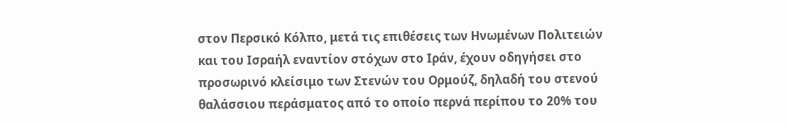στον Περσικό Κόλπο, μετά τις επιθέσεις των Ηνωμένων Πολιτειών και του Ισραήλ εναντίον στόχων στο Ιράν, έχουν οδηγήσει στο προσωρινό κλείσιμο των Στενών του Ορμούζ, δηλαδή του στενού θαλάσσιου περάσματος από το οποίο περνά περίπου το 20% του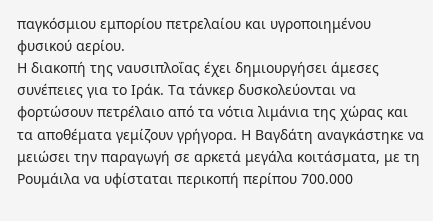παγκόσμιου εμπορίου πετρελαίου και υγροποιημένου φυσικού αερίου.
Η διακοπή της ναυσιπλοΐας έχει δημιουργήσει άμεσες συνέπειες για το Ιράκ. Τα τάνκερ δυσκολεύονται να φορτώσουν πετρέλαιο από τα νότια λιμάνια της χώρας και τα αποθέματα γεμίζουν γρήγορα. Η Βαγδάτη αναγκάστηκε να μειώσει την παραγωγή σε αρκετά μεγάλα κοιτάσματα, με τη Ρουμάιλα να υφίσταται περικοπή περίπου 700.000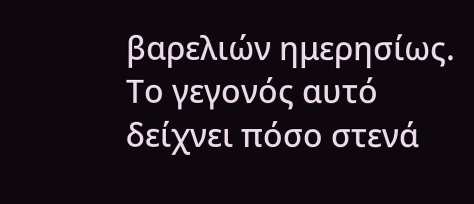βαρελιών ημερησίως.
Το γεγονός αυτό δείχνει πόσο στενά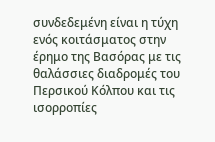συνδεδεμένη είναι η τύχη ενός κοιτάσματος στην έρημο της Βασόρας με τις θαλάσσιες διαδρομές του Περσικού Κόλπου και τις ισορροπίες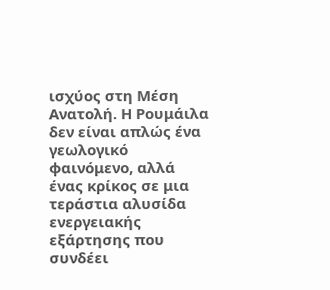ισχύος στη Μέση Ανατολή. Η Ρουμάιλα δεν είναι απλώς ένα γεωλογικό φαινόμενο, αλλά ένας κρίκος σε μια τεράστια αλυσίδα ενεργειακής εξάρτησης που συνδέει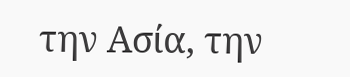την Ασία, την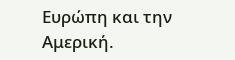Ευρώπη και την Αμερική.